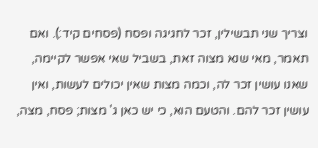וצריך שני תבשילין, זכר לחגיגה ופסח (פסחים קיד:). ואם תאמר, מאי שנא מצוה זאת, בשביל שאי אפשר לקיימה, שאנו עושין זכר לה, וכמה מצות שאין יכולים לעשות, ואין עושין זכר להם. והטעם הוא, כי יש כאן ג' מצות; פסח, מצה,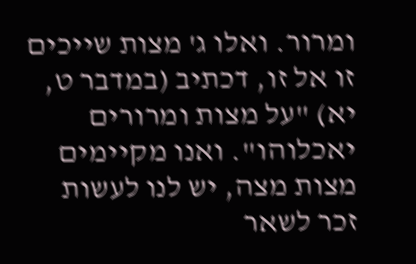ומרור. ואלו ג' מצות שייכים זו אל זו, דכתיב (במדבר ט, יא) "על מצות ומרורים יאכלוהו". ואנו מקיימים מצות מצה, יש לנו לעשות זכר לשאר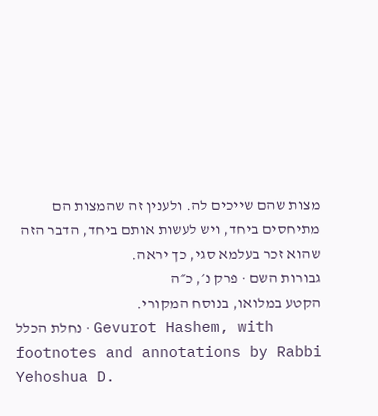מצות שהם שייכים לה. ולענין זה שהמצות הם מתיחסים ביחד, ויש לעשות אותם ביחד, הדבר הזה שהוא זכר בעלמא סגי, כך יראה.
גבורות השם · פרק נ׳, כ״ה
הקטע במלואו, בנוסח המקורי.
נחלת הכלל · Gevurot Hashem, with footnotes and annotations by Rabbi Yehoshua D.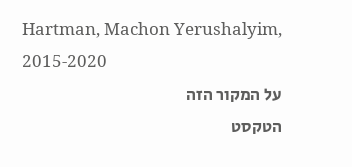Hartman, Machon Yerushalyim, 2015-2020
על המקור הזה
הטקסט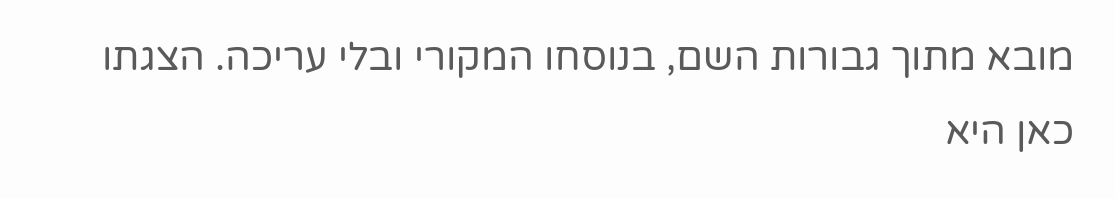מובא מתוך גבורות השם, בנוסחו המקורי ובלי עריכה. הצגתו כאן היא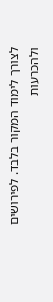לצורך לימוד המקור בלבד. לפירושים ולהכרעות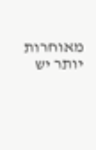מאוחרות יותר יש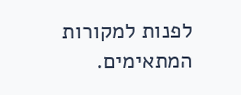לפנות למקורות המתאימים.